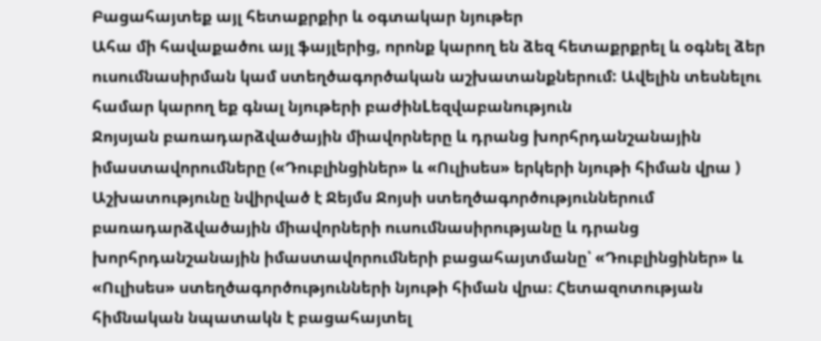Բացահայտեք այլ հետաքրքիր և օգտակար նյութեր
Ահա մի հավաքածու այլ ֆայլերից, որոնք կարող են ձեզ հետաքրքրել և օգնել ձեր ուսումնասիրման կամ ստեղծագործական աշխատանքներում: Ավելին տեսնելու համար կարող եք գնալ նյութերի բաժինLեզվաբանություն
Ջոյսյան բառադարձվածային միավորները և դրանց խորհրդանշանային իմաստավորումները («Դուբլինցիներ» և «Ուլիսես» երկերի նյութի հիման վրա )
Աշխատությունը նվիրված է Ջեյմս Ջոյսի ստեղծագործություններում բառադարձվածային միավորների ուսումնասիրությանը և դրանց խորհրդանշանային իմաստավորումների բացահայտմանը՝ «Դուբլինցիներ» և «Ուլիսես» ստեղծագործությունների նյութի հիման վրա։ Հետազոտության հիմնական նպատակն է բացահայտել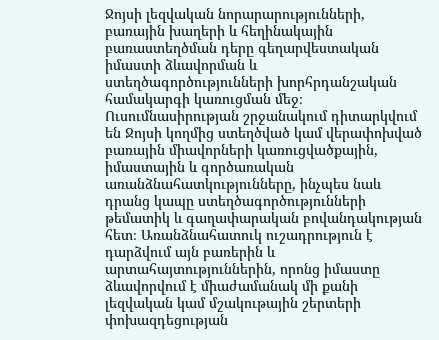Ջոյսի լեզվական նորարարությունների, բառային խաղերի և հեղինակային բառաստեղծման դերը գեղարվեստական իմաստի ձևավորման և ստեղծագործությունների խորհրդանշական համակարգի կառուցման մեջ։ Ուսումնասիրության շրջանակում դիտարկվում են Ջոյսի կողմից ստեղծված կամ վերափոխված բառային միավորների կառուցվածքային, իմաստային և գործառական առանձնահատկությունները, ինչպես նաև դրանց կապը ստեղծագործությունների թեմատիկ և գաղափարական բովանդակության հետ։ Առանձնահատուկ ուշադրություն է դարձվում այն բառերին և արտահայտություններին, որոնց իմաստը ձևավորվում է միաժամանակ մի քանի լեզվական կամ մշակութային շերտերի փոխազդեցության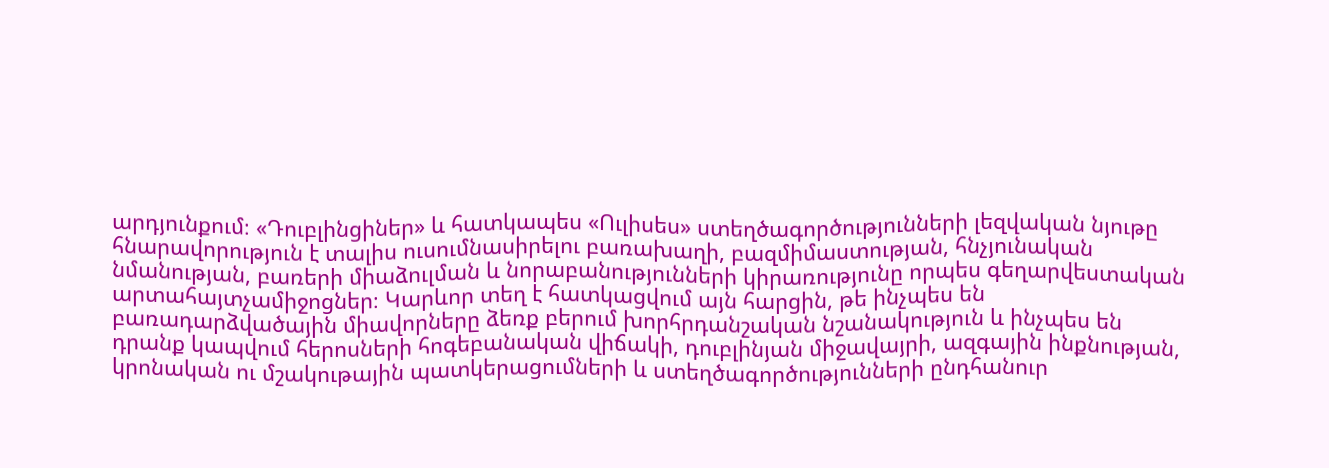արդյունքում։ «Դուբլինցիներ» և հատկապես «Ուլիսես» ստեղծագործությունների լեզվական նյութը հնարավորություն է տալիս ուսումնասիրելու բառախաղի, բազմիմաստության, հնչյունական նմանության, բառերի միաձուլման և նորաբանությունների կիրառությունը որպես գեղարվեստական արտահայտչամիջոցներ։ Կարևոր տեղ է հատկացվում այն հարցին, թե ինչպես են բառադարձվածային միավորները ձեռք բերում խորհրդանշական նշանակություն և ինչպես են դրանք կապվում հերոսների հոգեբանական վիճակի, դուբլինյան միջավայրի, ազգային ինքնության, կրոնական ու մշակութային պատկերացումների և ստեղծագործությունների ընդհանուր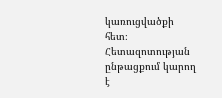կառուցվածքի հետ։ Հետազոտության ընթացքում կարող է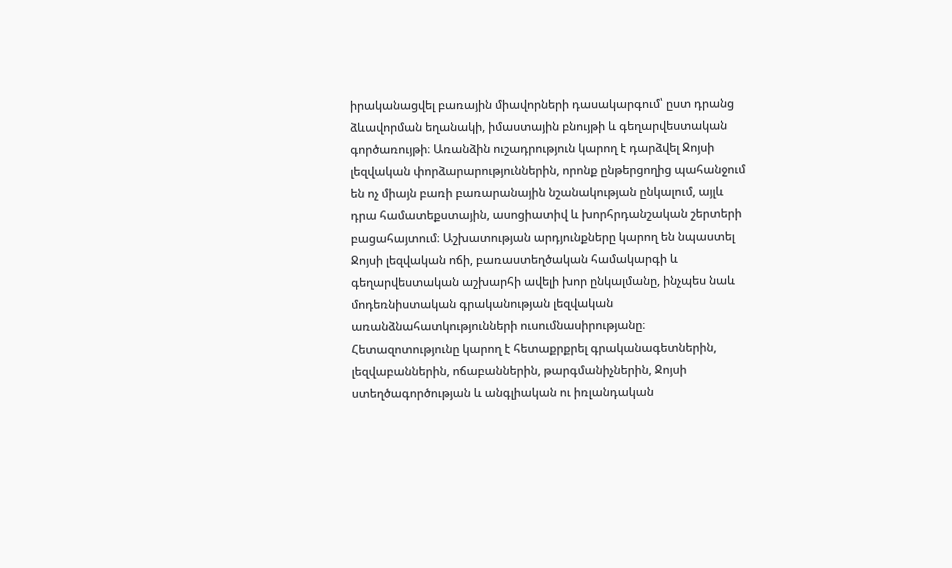իրականացվել բառային միավորների դասակարգում՝ ըստ դրանց ձևավորման եղանակի, իմաստային բնույթի և գեղարվեստական գործառույթի։ Առանձին ուշադրություն կարող է դարձվել Ջոյսի լեզվական փորձարարություններին, որոնք ընթերցողից պահանջում են ոչ միայն բառի բառարանային նշանակության ընկալում, այլև դրա համատեքստային, ասոցիատիվ և խորհրդանշական շերտերի բացահայտում։ Աշխատության արդյունքները կարող են նպաստել Ջոյսի լեզվական ոճի, բառաստեղծական համակարգի և գեղարվեստական աշխարհի ավելի խոր ընկալմանը, ինչպես նաև մոդեռնիստական գրականության լեզվական առանձնահատկությունների ուսումնասիրությանը։ Հետազոտությունը կարող է հետաքրքրել գրականագետներին, լեզվաբաններին, ոճաբաններին, թարգմանիչներին, Ջոյսի ստեղծագործության և անգլիական ու իռլանդական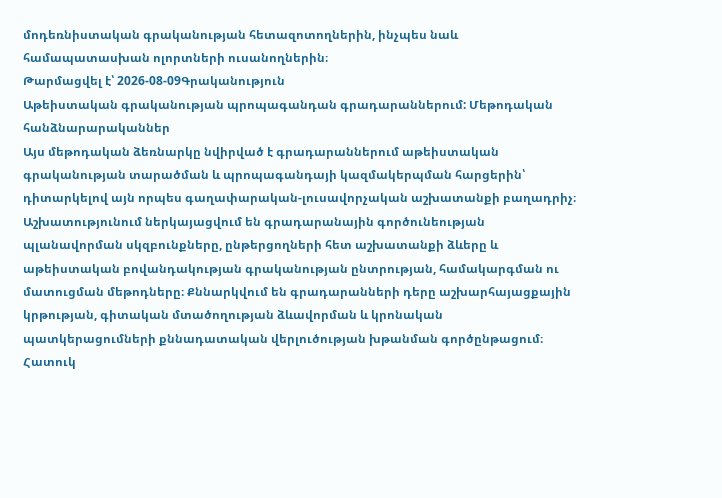մոդեռնիստական գրականության հետազոտողներին, ինչպես նաև համապատասխան ոլորտների ուսանողներին։
Թարմացվել է՝ 2026-08-09Գրականություն
Աթեիստական գրականության պրոպագանդան գրադարաններում: Մեթոդական հանձնարարականներ
Այս մեթոդական ձեռնարկը նվիրված է գրադարաններում աթեիստական գրականության տարածման և պրոպագանդայի կազմակերպման հարցերին՝ դիտարկելով այն որպես գաղափարական-լուսավորչական աշխատանքի բաղադրիչ։ Աշխատությունում ներկայացվում են գրադարանային գործունեության պլանավորման սկզբունքները, ընթերցողների հետ աշխատանքի ձևերը և աթեիստական բովանդակության գրականության ընտրության, համակարգման ու մատուցման մեթոդները։ Քննարկվում են գրադարանների դերը աշխարհայացքային կրթության, գիտական մտածողության ձևավորման և կրոնական պատկերացումների քննադատական վերլուծության խթանման գործընթացում։ Հատուկ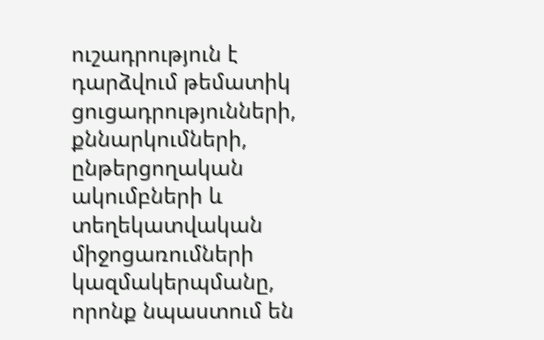ուշադրություն է դարձվում թեմատիկ ցուցադրությունների, քննարկումների, ընթերցողական ակումբների և տեղեկատվական միջոցառումների կազմակերպմանը, որոնք նպաստում են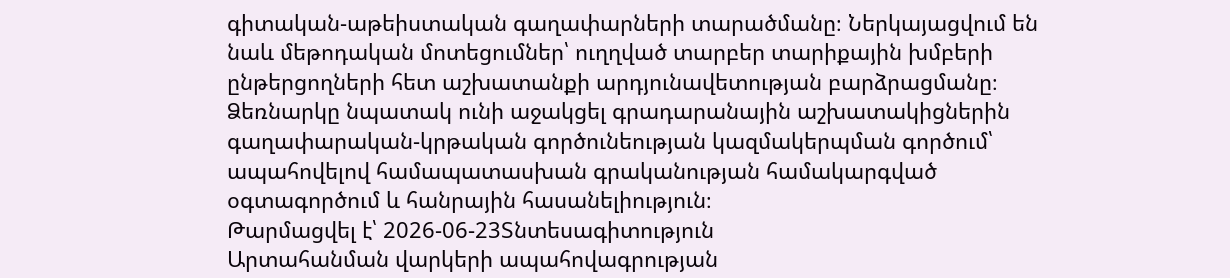գիտական-աթեիստական գաղափարների տարածմանը։ Ներկայացվում են նաև մեթոդական մոտեցումներ՝ ուղղված տարբեր տարիքային խմբերի ընթերցողների հետ աշխատանքի արդյունավետության բարձրացմանը։ Ձեռնարկը նպատակ ունի աջակցել գրադարանային աշխատակիցներին գաղափարական-կրթական գործունեության կազմակերպման գործում՝ ապահովելով համապատասխան գրականության համակարգված օգտագործում և հանրային հասանելիություն։
Թարմացվել է՝ 2026-06-23Տնտեսագիտություն
Արտահանման վարկերի ապահովագրության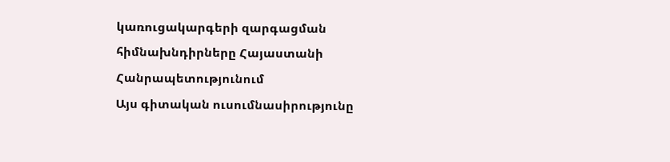կառուցակարգերի զարգացման հիմնախնդիրները Հայաստանի Հանրապետությունում
Այս գիտական ուսումնասիրությունը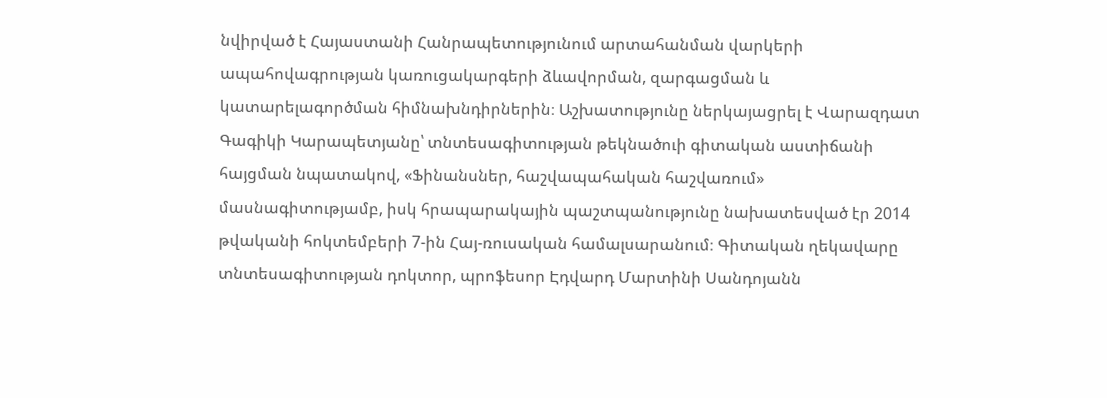նվիրված է Հայաստանի Հանրապետությունում արտահանման վարկերի ապահովագրության կառուցակարգերի ձևավորման, զարգացման և կատարելագործման հիմնախնդիրներին։ Աշխատությունը ներկայացրել է Վարազդատ Գագիկի Կարապետյանը՝ տնտեսագիտության թեկնածուի գիտական աստիճանի հայցման նպատակով, «Ֆինանսներ, հաշվապահական հաշվառում» մասնագիտությամբ, իսկ հրապարակային պաշտպանությունը նախատեսված էր 2014 թվականի հոկտեմբերի 7-ին Հայ-ռուսական համալսարանում։ Գիտական ղեկավարը տնտեսագիտության դոկտոր, պրոֆեսոր Էդվարդ Մարտինի Սանդոյանն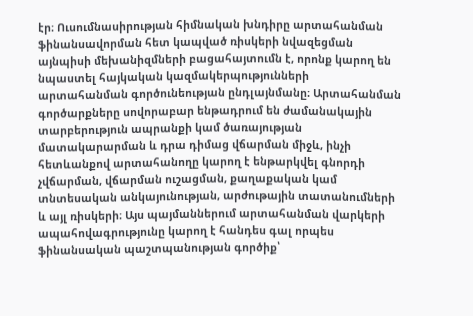էր։ Ուսումնասիրության հիմնական խնդիրը արտահանման ֆինանսավորման հետ կապված ռիսկերի նվազեցման այնպիսի մեխանիզմների բացահայտումն է, որոնք կարող են նպաստել հայկական կազմակերպությունների արտահանման գործունեության ընդլայնմանը։ Արտահանման գործարքները սովորաբար ենթադրում են ժամանակային տարբերություն ապրանքի կամ ծառայության մատակարարման և դրա դիմաց վճարման միջև, ինչի հետևանքով արտահանողը կարող է ենթարկվել գնորդի չվճարման, վճարման ուշացման, քաղաքական կամ տնտեսական անկայունության, արժութային տատանումների և այլ ռիսկերի։ Այս պայմաններում արտահանման վարկերի ապահովագրությունը կարող է հանդես գալ որպես ֆինանսական պաշտպանության գործիք՝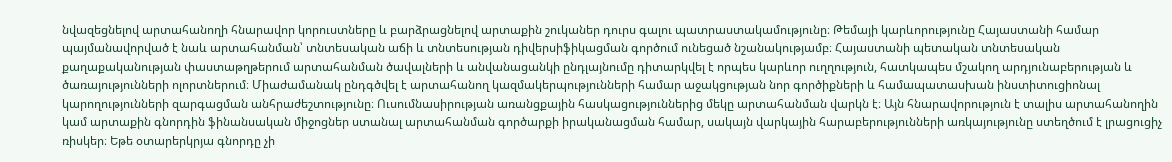նվազեցնելով արտահանողի հնարավոր կորուստները և բարձրացնելով արտաքին շուկաներ դուրս գալու պատրաստակամությունը։ Թեմայի կարևորությունը Հայաստանի համար պայմանավորված է նաև արտահանման՝ տնտեսական աճի և տնտեսության դիվերսիֆիկացման գործում ունեցած նշանակությամբ։ Հայաստանի պետական տնտեսական քաղաքականության փաստաթղթերում արտահանման ծավալների և անվանացանկի ընդլայնումը դիտարկվել է որպես կարևոր ուղղություն, հատկապես մշակող արդյունաբերության և ծառայությունների ոլորտներում։ Միաժամանակ ընդգծվել է արտահանող կազմակերպությունների համար աջակցության նոր գործիքների և համապատասխան ինստիտուցիոնալ կարողությունների զարգացման անհրաժեշտությունը։ Ուսումնասիրության առանցքային հասկացություններից մեկը արտահանման վարկն է։ Այն հնարավորություն է տալիս արտահանողին կամ արտաքին գնորդին ֆինանսական միջոցներ ստանալ արտահանման գործարքի իրականացման համար, սակայն վարկային հարաբերությունների առկայությունը ստեղծում է լրացուցիչ ռիսկեր։ Եթե օտարերկրյա գնորդը չի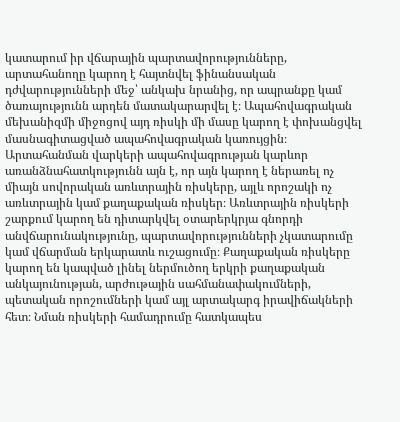կատարում իր վճարային պարտավորությունները, արտահանողը կարող է հայտնվել ֆինանսական դժվարությունների մեջ՝ անկախ նրանից, որ ապրանքը կամ ծառայությունն արդեն մատակարարվել է։ Ապահովագրական մեխանիզմի միջոցով այդ ռիսկի մի մասը կարող է փոխանցվել մասնագիտացված ապահովագրական կառույցին։ Արտահանման վարկերի ապահովագրության կարևոր առանձնահատկությունն այն է, որ այն կարող է ներառել ոչ միայն սովորական առևտրային ռիսկերը, այլև որոշակի ոչ առևտրային կամ քաղաքական ռիսկեր։ Առևտրային ռիսկերի շարքում կարող են դիտարկվել օտարերկրյա գնորդի անվճարունակությունը, պարտավորությունների չկատարումը կամ վճարման երկարատև ուշացումը։ Քաղաքական ռիսկերը կարող են կապված լինել ներմուծող երկրի քաղաքական անկայունության, արժութային սահմանափակումների, պետական որոշումների կամ այլ արտակարգ իրավիճակների հետ։ Նման ռիսկերի համադրումը հատկապես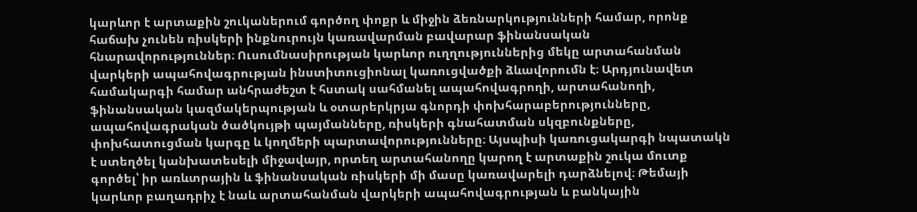կարևոր է արտաքին շուկաներում գործող փոքր և միջին ձեռնարկությունների համար, որոնք հաճախ չունեն ռիսկերի ինքնուրույն կառավարման բավարար ֆինանսական հնարավորություններ։ Ուսումնասիրության կարևոր ուղղություններից մեկը արտահանման վարկերի ապահովագրության ինստիտուցիոնալ կառուցվածքի ձևավորումն է։ Արդյունավետ համակարգի համար անհրաժեշտ է հստակ սահմանել ապահովագրողի, արտահանողի, ֆինանսական կազմակերպության և օտարերկրյա գնորդի փոխհարաբերությունները, ապահովագրական ծածկույթի պայմանները, ռիսկերի գնահատման սկզբունքները, փոխհատուցման կարգը և կողմերի պարտավորությունները։ Այսպիսի կառուցակարգի նպատակն է ստեղծել կանխատեսելի միջավայր, որտեղ արտահանողը կարող է արտաքին շուկա մուտք գործել՝ իր առևտրային և ֆինանսական ռիսկերի մի մասը կառավարելի դարձնելով։ Թեմայի կարևոր բաղադրիչ է նաև արտահանման վարկերի ապահովագրության և բանկային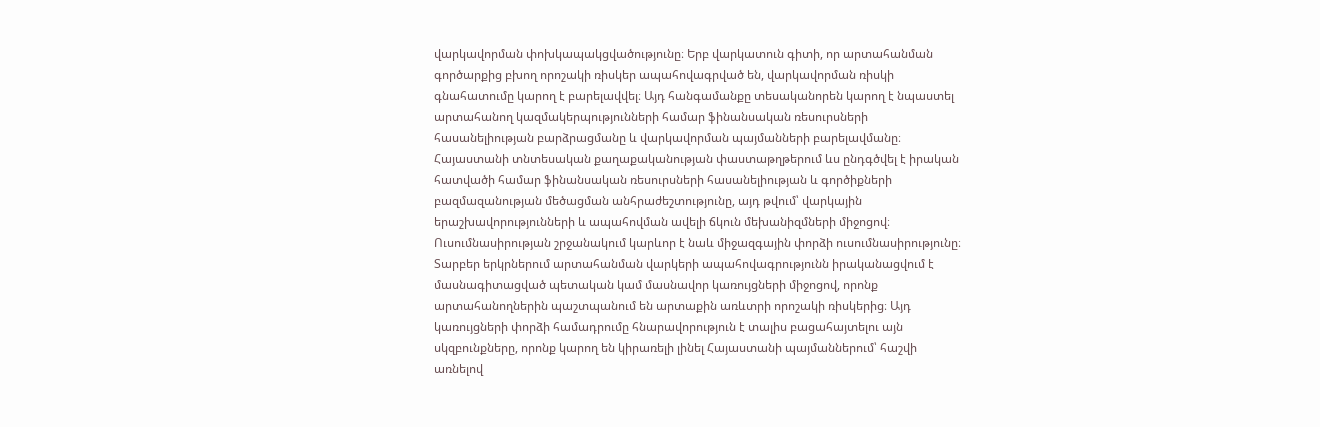վարկավորման փոխկապակցվածությունը։ Երբ վարկատուն գիտի, որ արտահանման գործարքից բխող որոշակի ռիսկեր ապահովագրված են, վարկավորման ռիսկի գնահատումը կարող է բարելավվել։ Այդ հանգամանքը տեսականորեն կարող է նպաստել արտահանող կազմակերպությունների համար ֆինանսական ռեսուրսների հասանելիության բարձրացմանը և վարկավորման պայմանների բարելավմանը։ Հայաստանի տնտեսական քաղաքականության փաստաթղթերում ևս ընդգծվել է իրական հատվածի համար ֆինանսական ռեսուրսների հասանելիության և գործիքների բազմազանության մեծացման անհրաժեշտությունը, այդ թվում՝ վարկային երաշխավորությունների և ապահովման ավելի ճկուն մեխանիզմների միջոցով։ Ուսումնասիրության շրջանակում կարևոր է նաև միջազգային փորձի ուսումնասիրությունը։ Տարբեր երկրներում արտահանման վարկերի ապահովագրությունն իրականացվում է մասնագիտացված պետական կամ մասնավոր կառույցների միջոցով, որոնք արտահանողներին պաշտպանում են արտաքին առևտրի որոշակի ռիսկերից։ Այդ կառույցների փորձի համադրումը հնարավորություն է տալիս բացահայտելու այն սկզբունքները, որոնք կարող են կիրառելի լինել Հայաստանի պայմաններում՝ հաշվի առնելով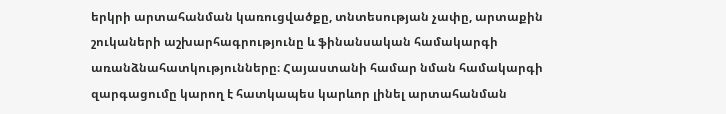երկրի արտահանման կառուցվածքը, տնտեսության չափը, արտաքին շուկաների աշխարհագրությունը և ֆինանսական համակարգի առանձնահատկությունները։ Հայաստանի համար նման համակարգի զարգացումը կարող է հատկապես կարևոր լինել արտահանման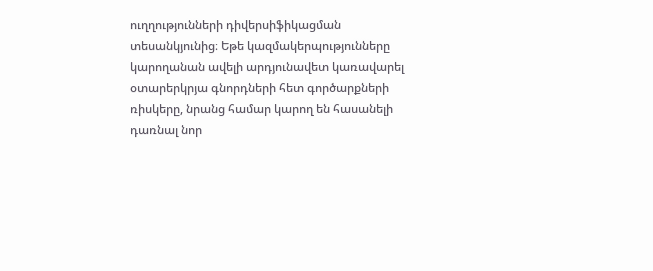ուղղությունների դիվերսիֆիկացման տեսանկյունից։ Եթե կազմակերպությունները կարողանան ավելի արդյունավետ կառավարել օտարերկրյա գնորդների հետ գործարքների ռիսկերը, նրանց համար կարող են հասանելի դառնալ նոր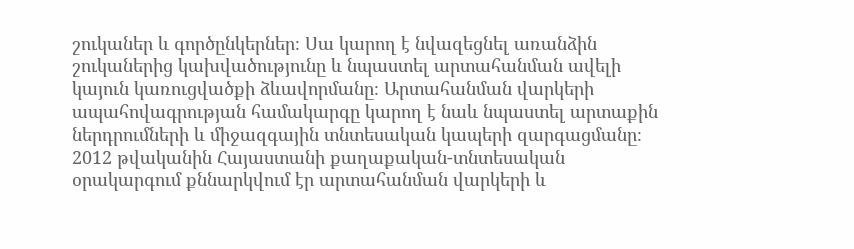շուկաներ և գործընկերներ։ Սա կարող է նվազեցնել առանձին շուկաներից կախվածությունը և նպաստել արտահանման ավելի կայուն կառուցվածքի ձևավորմանը։ Արտահանման վարկերի ապահովագրության համակարգը կարող է նաև նպաստել արտաքին ներդրումների և միջազգային տնտեսական կապերի զարգացմանը։ 2012 թվականին Հայաստանի քաղաքական-տնտեսական օրակարգում քննարկվում էր արտահանման վարկերի և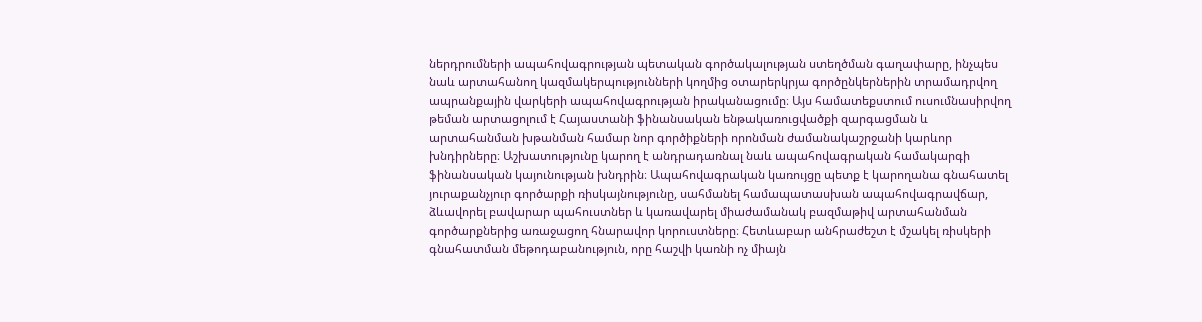ներդրումների ապահովագրության պետական գործակալության ստեղծման գաղափարը, ինչպես նաև արտահանող կազմակերպությունների կողմից օտարերկրյա գործընկերներին տրամադրվող ապրանքային վարկերի ապահովագրության իրականացումը։ Այս համատեքստում ուսումնասիրվող թեման արտացոլում է Հայաստանի ֆինանսական ենթակառուցվածքի զարգացման և արտահանման խթանման համար նոր գործիքների որոնման ժամանակաշրջանի կարևոր խնդիրները։ Աշխատությունը կարող է անդրադառնալ նաև ապահովագրական համակարգի ֆինանսական կայունության խնդրին։ Ապահովագրական կառույցը պետք է կարողանա գնահատել յուրաքանչյուր գործարքի ռիսկայնությունը, սահմանել համապատասխան ապահովագրավճար, ձևավորել բավարար պահուստներ և կառավարել միաժամանակ բազմաթիվ արտահանման գործարքներից առաջացող հնարավոր կորուստները։ Հետևաբար անհրաժեշտ է մշակել ռիսկերի գնահատման մեթոդաբանություն, որը հաշվի կառնի ոչ միայն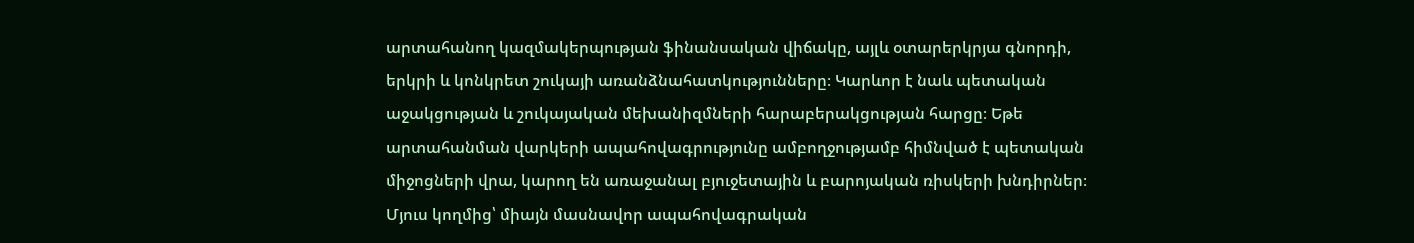արտահանող կազմակերպության ֆինանսական վիճակը, այլև օտարերկրյա գնորդի, երկրի և կոնկրետ շուկայի առանձնահատկությունները։ Կարևոր է նաև պետական աջակցության և շուկայական մեխանիզմների հարաբերակցության հարցը։ Եթե արտահանման վարկերի ապահովագրությունը ամբողջությամբ հիմնված է պետական միջոցների վրա, կարող են առաջանալ բյուջետային և բարոյական ռիսկերի խնդիրներ։ Մյուս կողմից՝ միայն մասնավոր ապահովագրական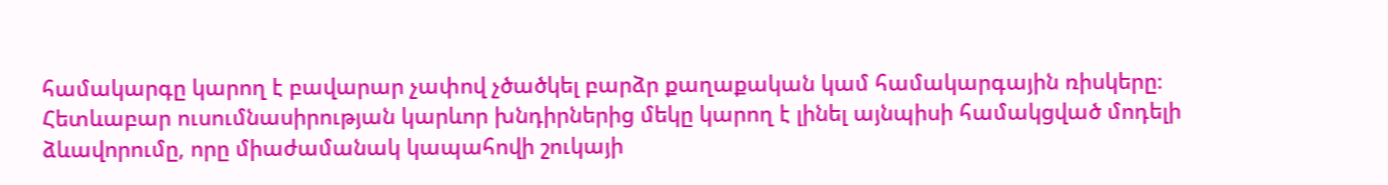համակարգը կարող է բավարար չափով չծածկել բարձր քաղաքական կամ համակարգային ռիսկերը։ Հետևաբար ուսումնասիրության կարևոր խնդիրներից մեկը կարող է լինել այնպիսի համակցված մոդելի ձևավորումը, որը միաժամանակ կապահովի շուկայի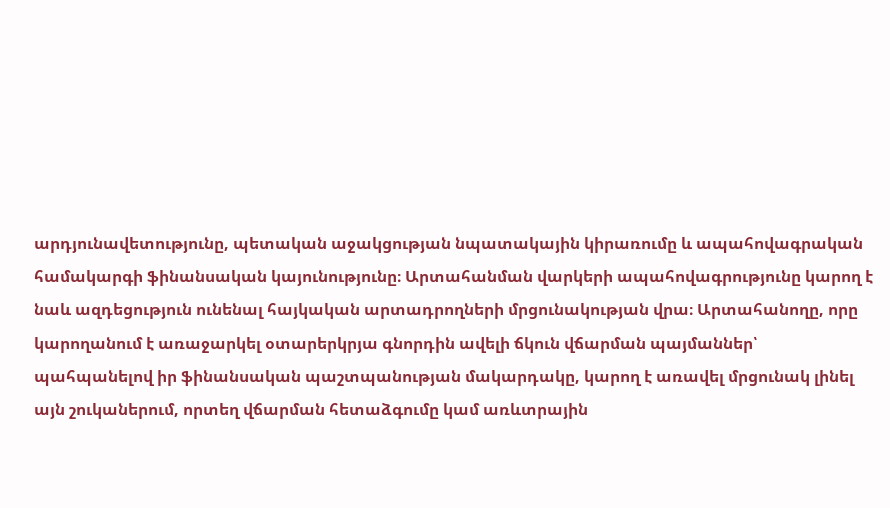արդյունավետությունը, պետական աջակցության նպատակային կիրառումը և ապահովագրական համակարգի ֆինանսական կայունությունը։ Արտահանման վարկերի ապահովագրությունը կարող է նաև ազդեցություն ունենալ հայկական արտադրողների մրցունակության վրա։ Արտահանողը, որը կարողանում է առաջարկել օտարերկրյա գնորդին ավելի ճկուն վճարման պայմաններ՝ պահպանելով իր ֆինանսական պաշտպանության մակարդակը, կարող է առավել մրցունակ լինել այն շուկաներում, որտեղ վճարման հետաձգումը կամ առևտրային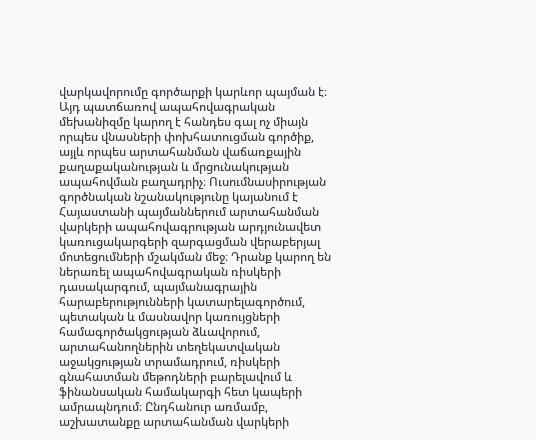վարկավորումը գործարքի կարևոր պայման է։ Այդ պատճառով ապահովագրական մեխանիզմը կարող է հանդես գալ ոչ միայն որպես վնասների փոխհատուցման գործիք, այլև որպես արտահանման վաճառքային քաղաքականության և մրցունակության ապահովման բաղադրիչ։ Ուսումնասիրության գործնական նշանակությունը կայանում է Հայաստանի պայմաններում արտահանման վարկերի ապահովագրության արդյունավետ կառուցակարգերի զարգացման վերաբերյալ մոտեցումների մշակման մեջ։ Դրանք կարող են ներառել ապահովագրական ռիսկերի դասակարգում, պայմանագրային հարաբերությունների կատարելագործում, պետական և մասնավոր կառույցների համագործակցության ձևավորում, արտահանողներին տեղեկատվական աջակցության տրամադրում, ռիսկերի գնահատման մեթոդների բարելավում և ֆինանսական համակարգի հետ կապերի ամրապնդում։ Ընդհանուր առմամբ, աշխատանքը արտահանման վարկերի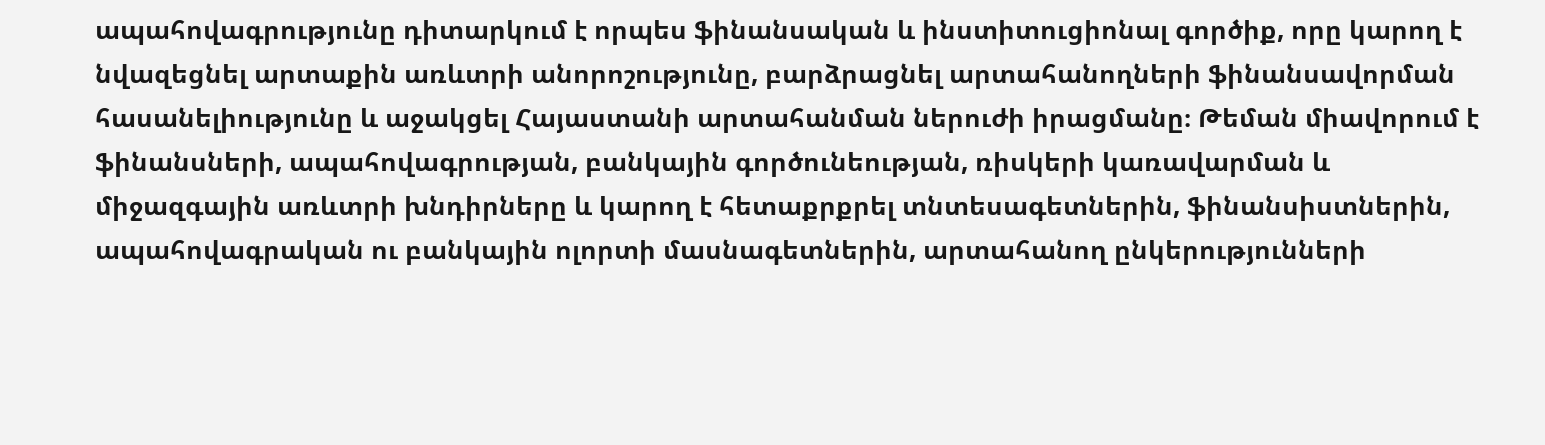ապահովագրությունը դիտարկում է որպես ֆինանսական և ինստիտուցիոնալ գործիք, որը կարող է նվազեցնել արտաքին առևտրի անորոշությունը, բարձրացնել արտահանողների ֆինանսավորման հասանելիությունը և աջակցել Հայաստանի արտահանման ներուժի իրացմանը։ Թեման միավորում է ֆինանսների, ապահովագրության, բանկային գործունեության, ռիսկերի կառավարման և միջազգային առևտրի խնդիրները և կարող է հետաքրքրել տնտեսագետներին, ֆինանսիստներին, ապահովագրական ու բանկային ոլորտի մասնագետներին, արտահանող ընկերությունների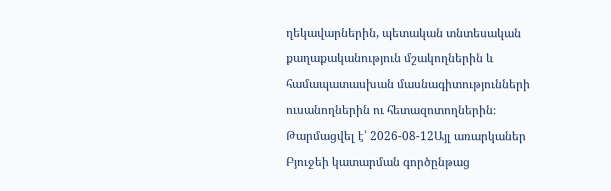ղեկավարներին, պետական տնտեսական քաղաքականություն մշակողներին և համապատասխան մասնագիտությունների ուսանողներին ու հետազոտողներին։
Թարմացվել է՝ 2026-08-12Այլ առարկաներ
Բյուջեի կատարման գործընթաց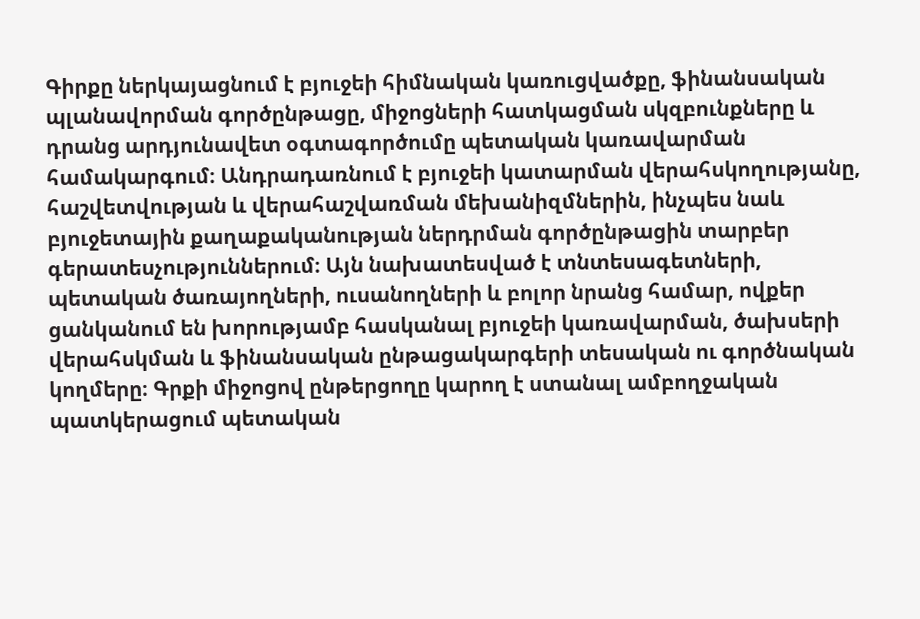Գիրքը ներկայացնում է բյուջեի հիմնական կառուցվածքը, ֆինանսական պլանավորման գործընթացը, միջոցների հատկացման սկզբունքները և դրանց արդյունավետ օգտագործումը պետական կառավարման համակարգում։ Անդրադառնում է բյուջեի կատարման վերահսկողությանը, հաշվետվության և վերահաշվառման մեխանիզմներին, ինչպես նաև բյուջետային քաղաքականության ներդրման գործընթացին տարբեր գերատեսչություններում։ Այն նախատեսված է տնտեսագետների, պետական ծառայողների, ուսանողների և բոլոր նրանց համար, ովքեր ցանկանում են խորությամբ հասկանալ բյուջեի կառավարման, ծախսերի վերահսկման և ֆինանսական ընթացակարգերի տեսական ու գործնական կողմերը։ Գրքի միջոցով ընթերցողը կարող է ստանալ ամբողջական պատկերացում պետական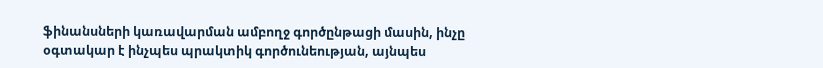ֆինանսների կառավարման ամբողջ գործընթացի մասին, ինչը օգտակար է ինչպես պրակտիկ գործունեության, այնպես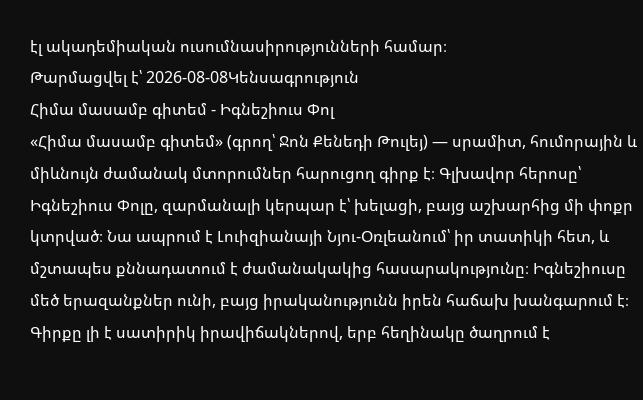էլ ակադեմիական ուսումնասիրությունների համար։
Թարմացվել է՝ 2026-08-08Կենսագրություն
Հիմա մասամբ գիտեմ - Իգնեշիուս Փոլ
«Հիմա մասամբ գիտեմ» (գրող՝ Ջոն Քենեդի Թուլեյ) — սրամիտ, հումորային և միևնույն ժամանակ մտորումներ հարուցող գիրք է։ Գլխավոր հերոսը՝ Իգնեշիուս Փոլը, զարմանալի կերպար է՝ խելացի, բայց աշխարհից մի փոքր կտրված։ Նա ապրում է Լուիզիանայի Նյու-Օռլեանում՝ իր տատիկի հետ, և մշտապես քննադատում է ժամանակակից հասարակությունը։ Իգնեշիուսը մեծ երազանքներ ունի, բայց իրականությունն իրեն հաճախ խանգարում է։ Գիրքը լի է սատիրիկ իրավիճակներով, երբ հեղինակը ծաղրում է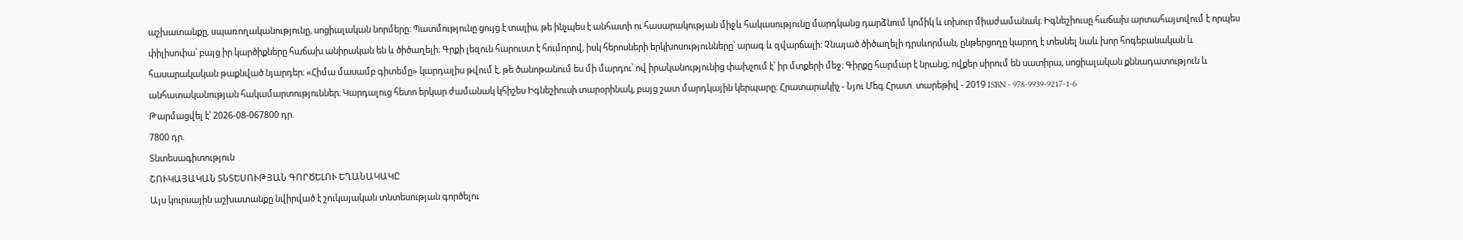աշխատանքը, սպառողականությունը, սոցիալական նորմերը։ Պատմությունը ցույց է տալիս, թե ինչպես է անհատի ու հասարակության միջև հակասությունը մարդկանց դարձնում կոմիկ և տխուր միաժամանակ։ Իգնեշիուսը հաճախ արտահայտվում է որպես փիլիսոփա՝ բայց իր կարծիքները հաճախ անիրական են և ծիծաղելի։ Գրքի լեզուն հարուստ է հումորով, իսկ հերոսների երկխոսությունները՝ արագ և զվարճալի։ Չնայած ծիծաղելի դրսևորման, ընթերցողը կարող է տեսնել նաև խոր հոգեբանական և հասարակական թաքնված նյարդեր։ «Հիմա մասամբ գիտեմը» կարդալիս թվում է, թե ծանոթանում ես մի մարդու՝ ով իրականությունից փախչում է՝ իր մտքերի մեջ։ Գիրքը հարմար է նրանց, ովքեր սիրում են սատիրա, սոցիալական քննադատություն և անհատականության հակամարտություններ։ Կարդալուց հետո երկար ժամանակ կհիշես Իգնեշիուսի տարօրինակ, բայց շատ մարդկային կերպարը։ Հրատարակիչ - Նյու Մեգ Հրատ. տարեթիվ - 2019 ISBN - 978-9939-9217-1-6
Թարմացվել է՝ 2026-08-067800 դր.
7800 դր.
Տնտեսագիտություն
ՇՈՒԿԱՅԱԿԱՆ ՏՆՏԵՍՈՒԹՅԱՆ ԳՈՐԾԵԼՈՒ ԵՂԱՆԱԿԱԿԸ
Այս կուրսային աշխատանքը նվիրված է շուկայական տնտեսության գործելու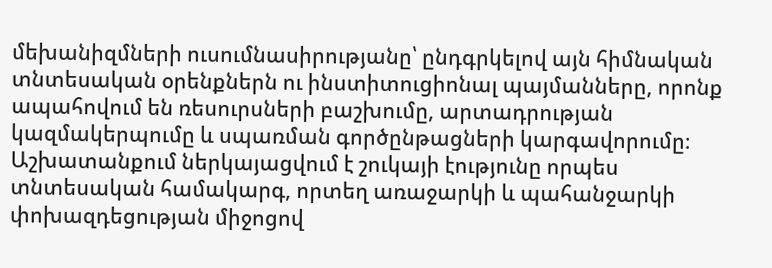մեխանիզմների ուսումնասիրությանը՝ ընդգրկելով այն հիմնական տնտեսական օրենքներն ու ինստիտուցիոնալ պայմանները, որոնք ապահովում են ռեսուրսների բաշխումը, արտադրության կազմակերպումը և սպառման գործընթացների կարգավորումը։ Աշխատանքում ներկայացվում է շուկայի էությունը որպես տնտեսական համակարգ, որտեղ առաջարկի և պահանջարկի փոխազդեցության միջոցով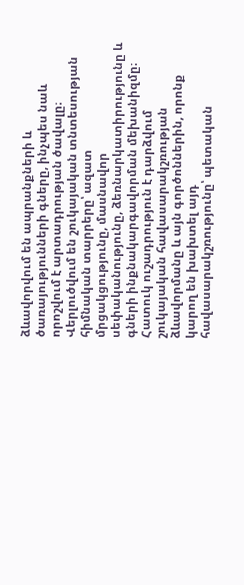ձևավորվում են ապրանքների և ծառայությունների գները, ինչպես նաև որոշվում է արտադրության ծավալը։ Վերլուծվում են շուկայական տնտեսության հիմնական տարրերը՝ ազատ մրցակցությունը, մասնավոր սեփականությունը, ձեռնարկատիրությունը և գների ինքնակարգավորման մեխանիզմը։ Հատուկ ուշադրություն է դարձվում շուկայական հավասարակշռության ձևավորմանը և այն գործոններին, որոնք կարող են խախտել այդ հավասարակշռությունը՝ պետական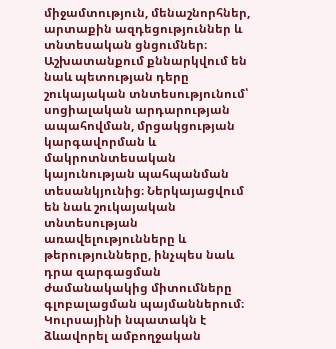միջամտություն, մենաշնորհներ, արտաքին ազդեցություններ և տնտեսական ցնցումներ։ Աշխատանքում քննարկվում են նաև պետության դերը շուկայական տնտեսությունում՝ սոցիալական արդարության ապահովման, մրցակցության կարգավորման և մակրոտնտեսական կայունության պահպանման տեսանկյունից։ Ներկայացվում են նաև շուկայական տնտեսության առավելությունները և թերությունները, ինչպես նաև դրա զարգացման ժամանակակից միտումները գլոբալացման պայմաններում։ Կուրսայինի նպատակն է ձևավորել ամբողջական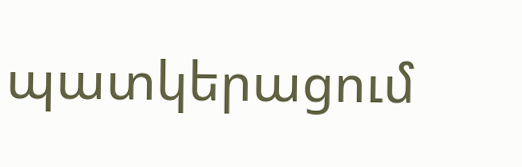պատկերացում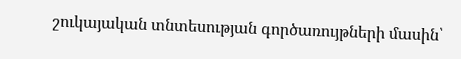շուկայական տնտեսության գործառույթների մասին՝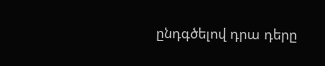ընդգծելով դրա դերը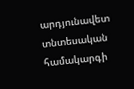արդյունավետ տնտեսական համակարգի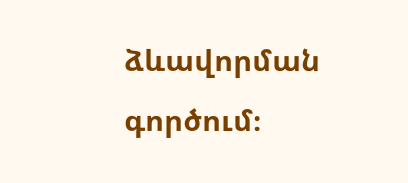ձևավորման գործում։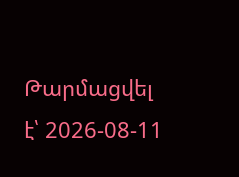Թարմացվել է՝ 2026-08-11